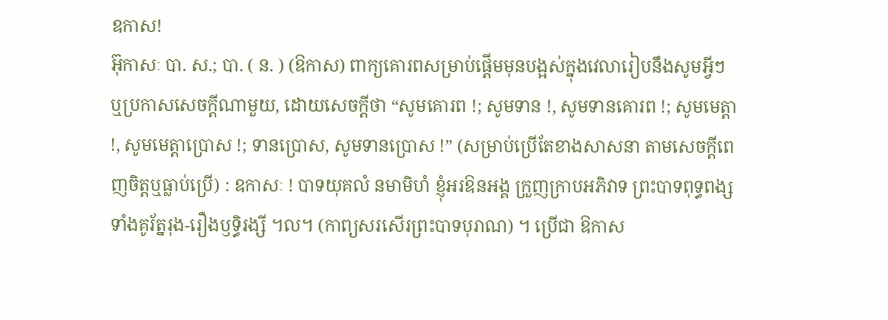ឧកាស!
អ៊ុកាសៈ បា. ស.; បា. ( ន. ) (ឱកាស) ពាក្យគោរពសម្រាប់ផ្តើមមុនបង្អស់ក្នុងវេលារៀបនឹងសូមអ្វីៗ ឬប្រកាសសេចក្ដីណាមួយ, ដោយសេចក្ដីថា “សូមគោរព !; សូមទាន !, សូមទានគោរព !; សូមមេត្តា !, សូមមេត្តាប្រោស !; ទានប្រោស, សូមទានប្រោស !” (សម្រាប់ប្រើតែខាងសាសនា តាមសេចក្ដីពេញចិត្តឬធ្លាប់ប្រើ) : ឧកាសៈ ! បាទយុគលំ នមាមិហំ ខ្ញុំអរឱនអង្គ ក្រួញក្រាបអភិវាទ ព្រះបាទពុទ្ធពង្ស ទាំងគូរ័ត្នរុង-រឿងឫទ្ធិរង្សី ។ល។ (កាព្យសរសើរព្រះបាទបុរាណ) ។ ប្រើជា ឱកាស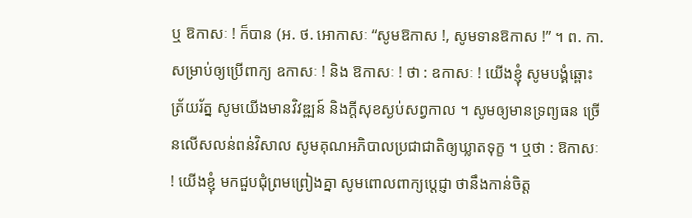ឬ ឱកាសៈ ! ក៏បាន (អ. ថ. អោកាសៈ “សូមឱកាស !, សូមទានឱកាស !” ។ ព. កា. សម្រាប់ឲ្យប្រើពាក្យ ឧកាសៈ ! និង ឱកាសៈ ! ថា : ឧកាសៈ ! យើងខ្ញុំ សូមបង្គំឆ្ពោះត្រ័យរ័ត្ន សូមយើងមានវិវឌ្ឍន៍ និងក្តីសុខស្ងប់សព្វកាល ។ សូមឲ្យមានទ្រព្យធន ច្រើនលើសលន់ពន់វិសាល សូមគុណអភិបាលប្រជាជាតិឲ្យឃ្លាតទុក្ខ ។ ឬថា : ឱកាសៈ ! យើងខ្ញុំ មកជួបជុំព្រមព្រៀងគ្នា សូមពោលពាក្យប្តេជ្ញា ថានឹងកាន់ចិត្ត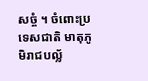សច្ចំ ។ ចំពោះប្រទេសជាតិ មាតុភូមិរាជបល្ល័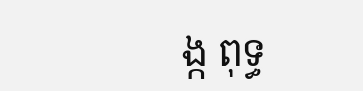ង្ក ពុទ្ធ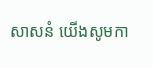សាសនំ យើងសូមកា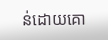ន់ដោយគោ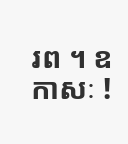រព ។ ឧកាសៈ !